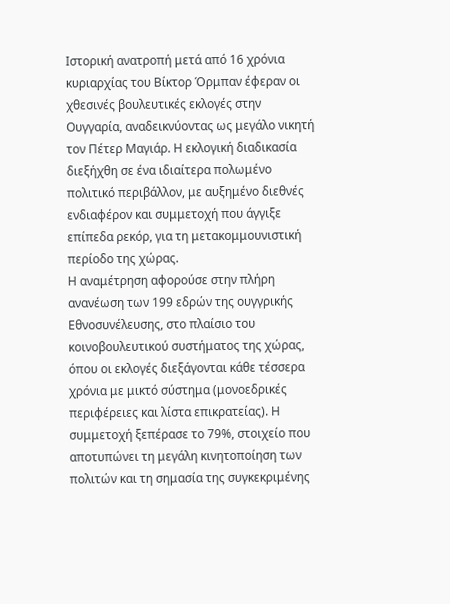Ιστορική ανατροπή μετά από 16 χρόνια κυριαρχίας του Βίκτορ Όρμπαν έφεραν οι χθεσινές βουλευτικές εκλογές στην Ουγγαρία, αναδεικνύοντας ως μεγάλο νικητή τον Πέτερ Μαγιάρ. Η εκλογική διαδικασία διεξήχθη σε ένα ιδιαίτερα πολωμένο πολιτικό περιβάλλον, με αυξημένο διεθνές ενδιαφέρον και συμμετοχή που άγγιξε επίπεδα ρεκόρ, για τη μετακομμουνιστική περίοδο της χώρας.
Η αναμέτρηση αφορούσε στην πλήρη ανανέωση των 199 εδρών της ουγγρικής Εθνοσυνέλευσης, στο πλαίσιο του κοινοβουλευτικού συστήματος της χώρας, όπου οι εκλογές διεξάγονται κάθε τέσσερα χρόνια με μικτό σύστημα (μονοεδρικές περιφέρειες και λίστα επικρατείας). Η συμμετοχή ξεπέρασε το 79%, στοιχείο που αποτυπώνει τη μεγάλη κινητοποίηση των πολιτών και τη σημασία της συγκεκριμένης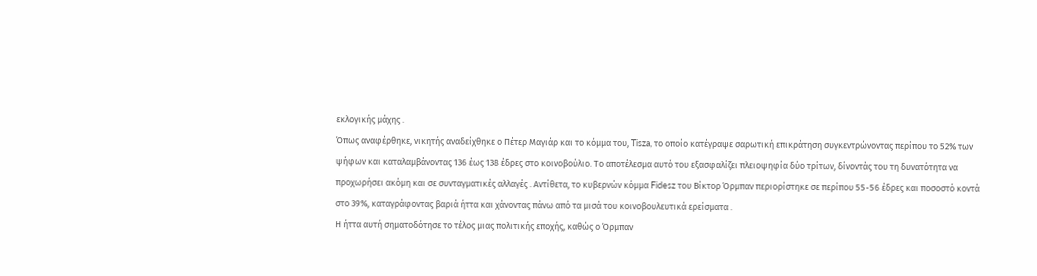εκλογικής μάχης .
Όπως αναφέρθηκε, νικητής αναδείχθηκε ο Πέτερ Μαγιάρ και το κόμμα του, Tisza, το οποίο κατέγραψε σαρωτική επικράτηση συγκεντρώνοντας περίπου το 52% των ψήφων και καταλαμβάνοντας 136 έως 138 έδρες στο κοινοβούλιο. Το αποτέλεσμα αυτό του εξασφαλίζει πλειοψηφία δύο τρίτων, δίνοντάς του τη δυνατότητα να προχωρήσει ακόμη και σε συνταγματικές αλλαγές . Αντίθετα, το κυβερνών κόμμα Fidesz του Βίκτορ Όρμπαν περιορίστηκε σε περίπου 55-56 έδρες και ποσοστό κοντά στο 39%, καταγράφοντας βαριά ήττα και χάνοντας πάνω από τα μισά του κοινοβουλευτικά ερείσματα .
Η ήττα αυτή σηματοδότησε το τέλος μιας πολιτικής εποχής, καθώς ο Όρμπαν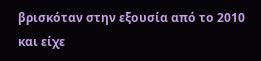βρισκόταν στην εξουσία από το 2010 και είχε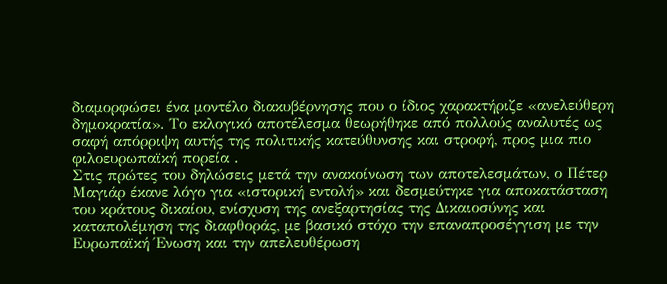διαμορφώσει ένα μοντέλο διακυβέρνησης που ο ίδιος χαρακτήριζε «ανελεύθερη δημοκρατία». Το εκλογικό αποτέλεσμα θεωρήθηκε από πολλούς αναλυτές ως σαφή απόρριψη αυτής της πολιτικής κατεύθυνσης και στροφή, προς μια πιο φιλοευρωπαϊκή πορεία .
Στις πρώτες του δηλώσεις μετά την ανακοίνωση των αποτελεσμάτων, ο Πέτερ Μαγιάρ έκανε λόγο για «ιστορική εντολή» και δεσμεύτηκε για αποκατάσταση του κράτους δικαίου, ενίσχυση της ανεξαρτησίας της Δικαιοσύνης και καταπολέμηση της διαφθοράς, με βασικό στόχο την επαναπροσέγγιση με την Ευρωπαϊκή Ένωση και την απελευθέρωση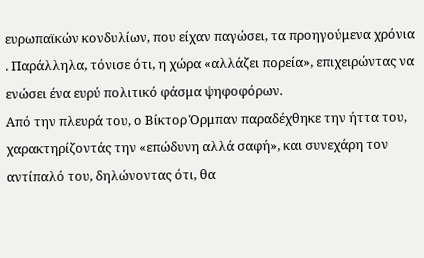ευρωπαϊκών κονδυλίων, που είχαν παγώσει, τα προηγούμενα χρόνια . Παράλληλα, τόνισε ότι, η χώρα «αλλάζει πορεία», επιχειρώντας να ενώσει ένα ευρύ πολιτικό φάσμα ψηφοφόρων.
Από την πλευρά του, ο Βίκτορ Όρμπαν παραδέχθηκε την ήττα του, χαρακτηρίζοντάς την «επώδυνη αλλά σαφή», και συνεχάρη τον αντίπαλό του, δηλώνοντας ότι, θα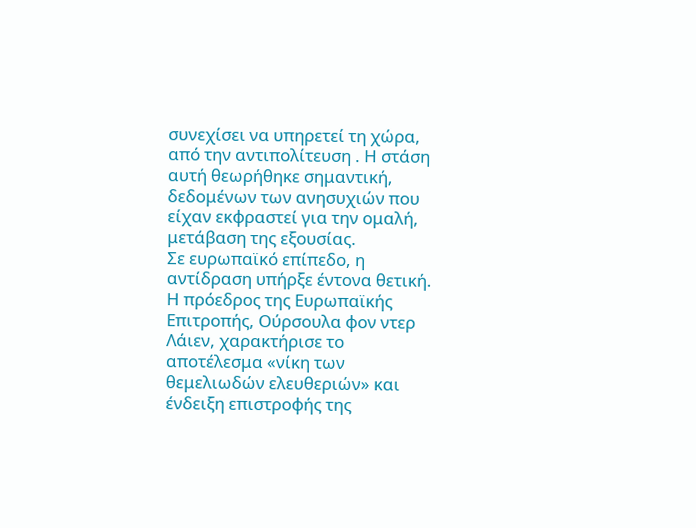συνεχίσει να υπηρετεί τη χώρα, από την αντιπολίτευση . Η στάση αυτή θεωρήθηκε σημαντική, δεδομένων των ανησυχιών που είχαν εκφραστεί για την ομαλή, μετάβαση της εξουσίας.
Σε ευρωπαϊκό επίπεδο, η αντίδραση υπήρξε έντονα θετική. Η πρόεδρος της Ευρωπαϊκής Επιτροπής, Ούρσουλα φον ντερ Λάιεν, χαρακτήρισε το αποτέλεσμα «νίκη των θεμελιωδών ελευθεριών» και ένδειξη επιστροφής της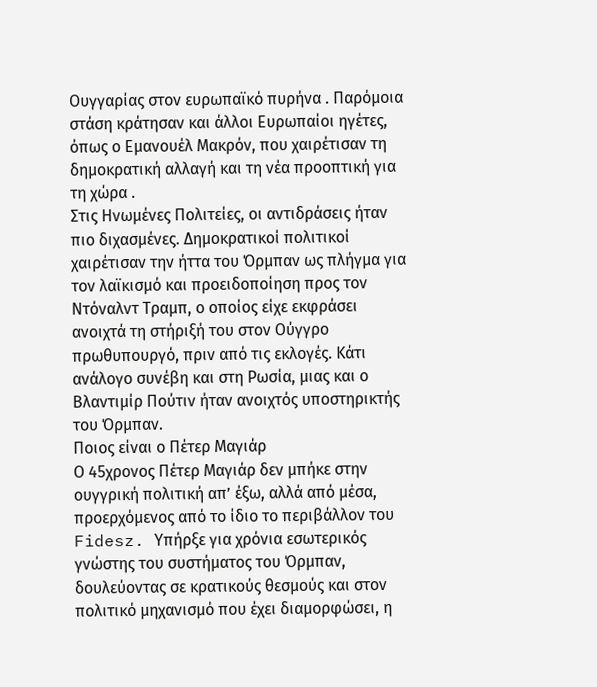Ουγγαρίας στον ευρωπαϊκό πυρήνα . Παρόμοια στάση κράτησαν και άλλοι Ευρωπαίοι ηγέτες, όπως ο Εμανουέλ Μακρόν, που χαιρέτισαν τη δημοκρατική αλλαγή και τη νέα προοπτική για τη χώρα .
Στις Ηνωμένες Πολιτείες, οι αντιδράσεις ήταν πιο διχασμένες. Δημοκρατικοί πολιτικοί χαιρέτισαν την ήττα του Όρμπαν ως πλήγμα για τον λαϊκισμό και προειδοποίηση προς τον Ντόναλντ Τραμπ, ο οποίος είχε εκφράσει ανοιχτά τη στήριξή του στον Ούγγρο πρωθυπουργό, πριν από τις εκλογές. Κάτι ανάλογο συνέβη και στη Ρωσία, μιας και ο Βλαντιμίρ Πούτιν ήταν ανοιχτός υποστηρικτής του Όρμπαν.
Ποιος είναι ο Πέτερ Μαγιάρ
Ο 45χρονος Πέτερ Μαγιάρ δεν μπήκε στην ουγγρική πολιτική απ’ έξω, αλλά από μέσα, προερχόμενος από το ίδιο το περιβάλλον του Fidesz. Υπήρξε για χρόνια εσωτερικός γνώστης του συστήματος του Όρμπαν, δουλεύοντας σε κρατικούς θεσμούς και στον πολιτικό μηχανισμό που έχει διαμορφώσει, η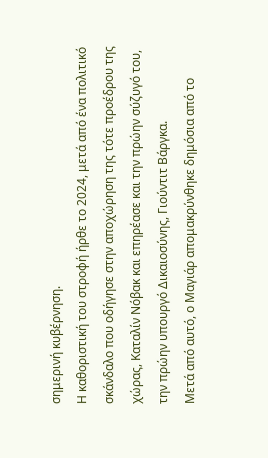σημερινή κυβέρνηση.
Η καθοριστική του στροφή ήρθε το 2024, μετά από ένα πολιτικό σκάνδαλο που οδήγησε στην αποχώρηση της τότε προέδρου της χώρας, Καταλίν Νόβακ και επηρέασε και την πρώην σύζυγό του, την πρώην υπουργό Δικαιοσύνης, Γιούντιτ Βάργκα.
Μετά από αυτό, ο Μαγιάρ απομακρύνθηκε δημόσια από το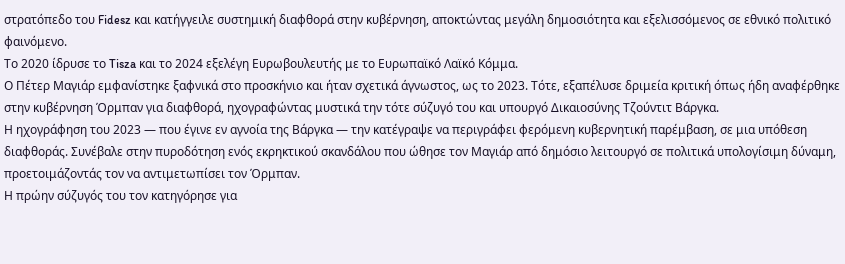στρατόπεδο του Fidesz και κατήγγειλε συστημική διαφθορά στην κυβέρνηση, αποκτώντας μεγάλη δημοσιότητα και εξελισσόμενος σε εθνικό πολιτικό φαινόμενο.
Το 2020 ίδρυσε το Tisza και το 2024 εξελέγη Ευρωβουλευτής με το Ευρωπαϊκό Λαϊκό Κόμμα.
Ο Πέτερ Μαγιάρ εμφανίστηκε ξαφνικά στο προσκήνιο και ήταν σχετικά άγνωστος, ως το 2023. Τότε, εξαπέλυσε δριμεία κριτική όπως ήδη αναφέρθηκε στην κυβέρνηση Όρμπαν για διαφθορά, ηχογραφώντας μυστικά την τότε σύζυγό του και υπουργό Δικαιοσύνης Τζούντιτ Βάργκα.
Η ηχογράφηση του 2023 — που έγινε εν αγνοία της Βάργκα — την κατέγραψε να περιγράφει φερόμενη κυβερνητική παρέμβαση, σε μια υπόθεση διαφθοράς. Συνέβαλε στην πυροδότηση ενός εκρηκτικού σκανδάλου που ώθησε τον Μαγιάρ από δημόσιο λειτουργό σε πολιτικά υπολογίσιμη δύναμη, προετοιμάζοντάς τον να αντιμετωπίσει τον Όρμπαν.
Η πρώην σύζυγός του τον κατηγόρησε για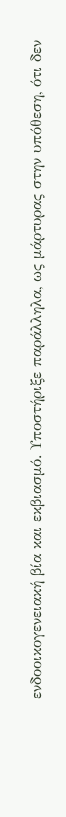ενδοοικογενειακή βία και εκβιασμό. Υποστήριξε παράλληλα, ως μάρτυρας στην υπόθεση, ότι δεν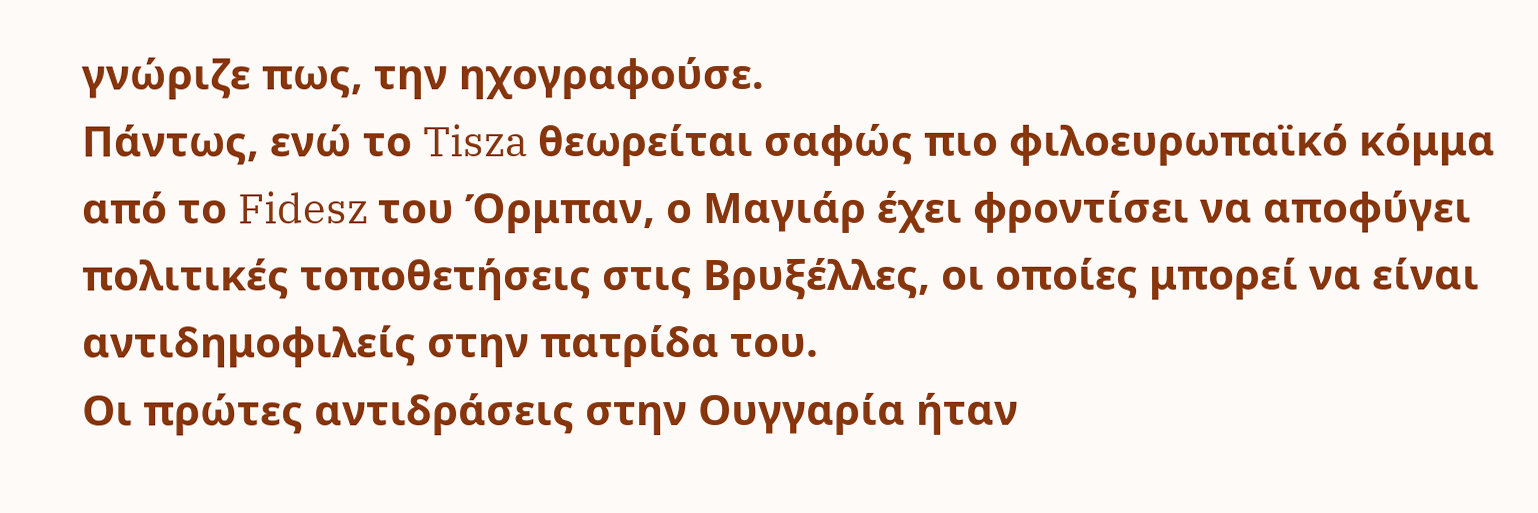γνώριζε πως, την ηχογραφούσε.
Πάντως, ενώ το Tisza θεωρείται σαφώς πιο φιλοευρωπαϊκό κόμμα από το Fidesz του Όρμπαν, ο Μαγιάρ έχει φροντίσει να αποφύγει πολιτικές τοποθετήσεις στις Βρυξέλλες, οι οποίες μπορεί να είναι αντιδημοφιλείς στην πατρίδα του.
Οι πρώτες αντιδράσεις στην Ουγγαρία ήταν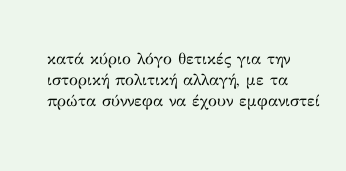κατά κύριο λόγο θετικές για την ιστορική πολιτική αλλαγή, με τα πρώτα σύννεφα να έχουν εμφανιστεί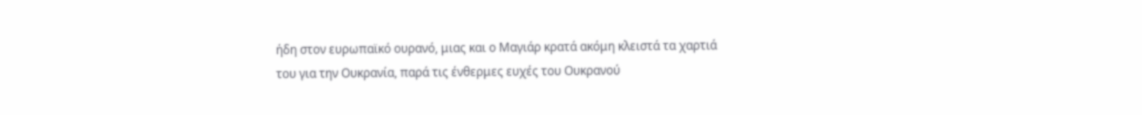ήδη στον ευρωπαϊκό ουρανό, μιας και ο Μαγιάρ κρατά ακόμη κλειστά τα χαρτιά του για την Ουκρανία, παρά τις ένθερμες ευχές του Ουκρανού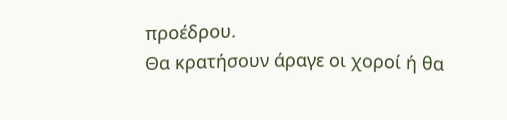προέδρου.
Θα κρατήσουν άραγε οι χοροί ή θα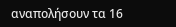αναπολήσουν τα 16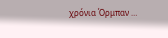χρόνια Όρμπαν …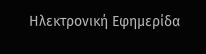Ηλεκτρονική Εφημερίδα